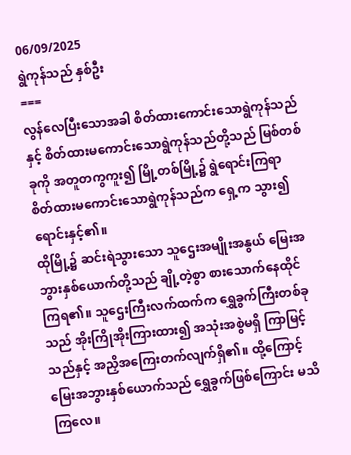06/09/2025
ရွဲကုန်သည် နှစ်ဦး
===
လွန်လေပြီးသောအခါ စိတ်ထားကောင်းသောရွဲကုန်သည်နှင့် စိတ်ထားမကောင်းသောရွဲကုန်သည်တို့သည် မြစ်တစ်ခုကို အတူတကွကူး၍ မြို့တစ်မြို့၌ ရွဲရောင်းကြရာ စိတ်ထားမကောင်းသောရွဲကုန်သည်က ရှေ့က သွား၍ ရောင်းနှင့်၏။
ထိုမြို့၌ ဆင်းရဲသွားသော သူဌေးအမျိုးအနွယ် မြေးအဘွားနှစ်ယောက်တို့သည် ချို့တဲ့စွာ စားသောက်နေထိုင်ကြရ၏။ သူဌေးကြီးလက်ထက်က ရွှေခွက်ကြီးတစ်ခုသည် အိုးကြိုအိုးကြားထား၍ အသုံးအစွဲမရှိ ကြာမြင့်သည်နှင့် အညှိအကြေးတက်လျက်ရှိ၏။ ထို့ကြောင့် မြေးအဘွားနှစ်ယောက်သည် ရွှေခွက်ဖြစ်ကြောင်း မသိကြလေ။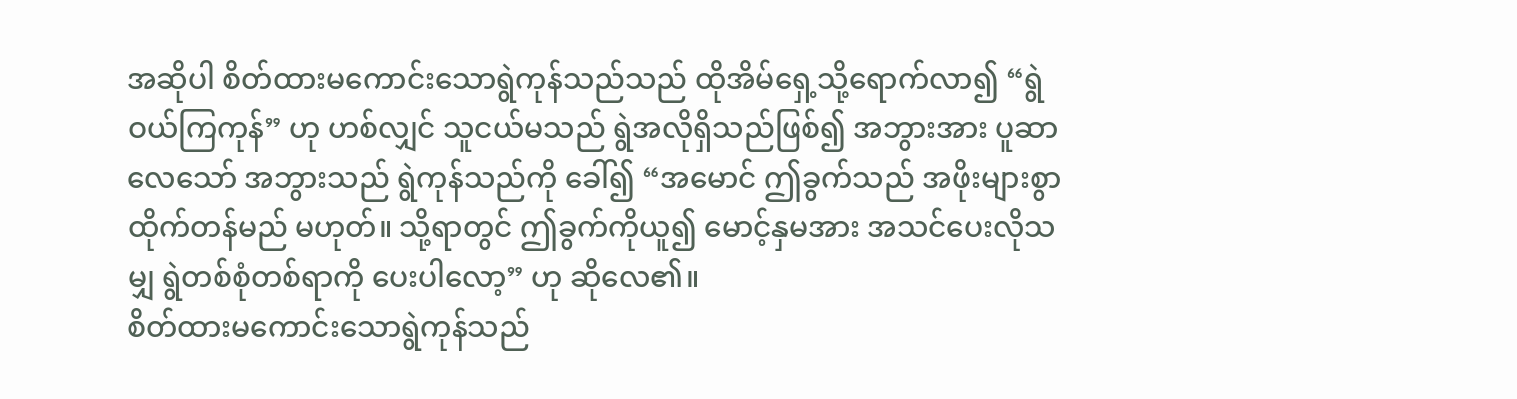အဆိုပါ စိတ်ထားမကောင်းသောရွဲကုန်သည်သည် ထိုအိမ်ရှေ့သို့ရောက်လာ၍ “ရွဲဝယ်ကြကုန်” ဟု ဟစ်လျှင် သူငယ်မသည် ရွဲအလိုရှိသည်ဖြစ်၍ အဘွားအား ပူဆာလေသော် အဘွားသည် ရွဲကုန်သည်ကို ခေါ်၍ “အမောင် ဤခွက်သည် အဖိုးများစွာ ထိုက်တန်မည် မဟုတ်။ သို့ရာတွင် ဤခွက်ကိုယူ၍ မောင့်နှမအား အသင်ပေးလိုသမျှ ရွဲတစ်စုံတစ်ရာကို ပေးပါလော့” ဟု ဆိုလေ၏။
စိတ်ထားမကောင်းသောရွဲကုန်သည်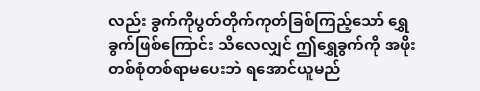လည်း ခွက်ကိုပွတ်တိုက်ကုတ်ခြစ်ကြည့်သော် ရွှေခွက်ဖြစ်ကြောင်း သိလေလျှင် ဤရွှေခွက်ကို အဖိုးတစ်စုံတစ်ရာမပေးဘဲ ရအောင်ယူမည်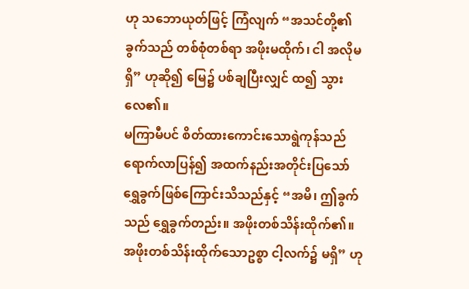ဟု သဘောယုတ်ဖြင့် ကြံလျက် “အသင်တို့၏ခွက်သည် တစ်စုံတစ်ရာ အဖိုးမထိုက်၊ ငါ အလိုမရှိ” ဟုဆို၍ မြေ၌ ပစ်ချပြီးလျှင် ထ၍ သွားလေ၏။
မကြာမီပင် စိတ်ထားကောင်းသောရွဲကုန်သည်ရောက်လာပြန်၍ အထက်နည်းအတိုင်းပြသော် ရွှေခွက်ဖြစ်ကြောင်းသိသည်နှင့် “အမိ၊ ဤခွက်သည် ရွှေခွက်တည်း။ အဖိုးတစ်သိန်းထိုက်၏။ အဖိုးတစ်သိန်းထိုက်သောဥစ္စာ ငါ့လက်၌ မရှိ” ဟု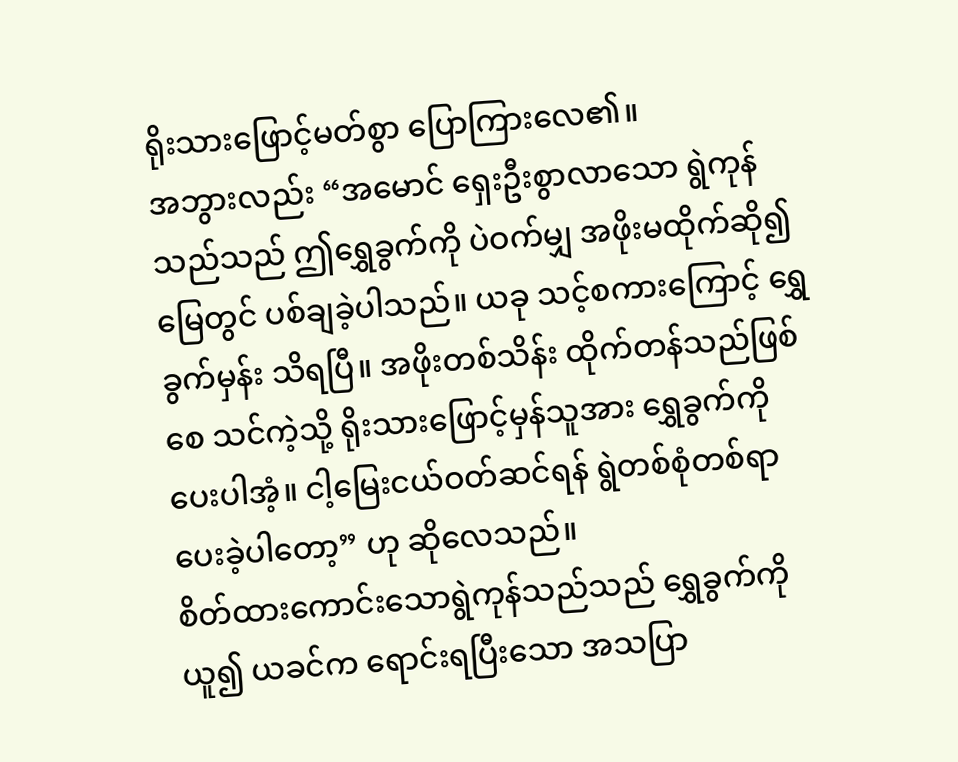ရိုးသားဖြောင့်မတ်စွာ ပြောကြားလေ၏။
အဘွားလည်း “အမောင် ရှေးဦးစွာလာသော ရွဲကုန်သည်သည် ဤရွှေခွက်ကို ပဲဝက်မျှ အဖိုးမထိုက်ဆို၍ မြေတွင် ပစ်ချခဲ့ပါသည်။ ယခု သင့်စကားကြောင့် ရွှေခွက်မှန်း သိရပြီ။ အဖိုးတစ်သိန်း ထိုက်တန်သည်ဖြစ်စေ သင်ကဲ့သို့ ရိုးသားဖြောင့်မှန်သူအား ရွှေခွက်ကို ပေးပါအံ့။ ငါ့မြေးငယ်ဝတ်ဆင်ရန် ရွဲတစ်စုံတစ်ရာ ပေးခဲ့ပါတော့” ဟု ဆိုလေသည်။
စိတ်ထားကောင်းသောရွဲကုန်သည်သည် ရွှေခွက်ကိုယူ၍ ယခင်က ရောင်းရပြီးသော အသပြာ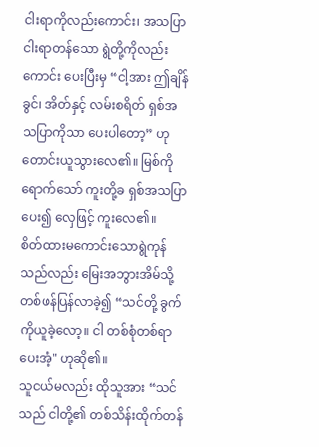ငါးရာကိုလည်းကောင်း၊ အသပြာငါးရာတန်သော ရွဲတို့ကိုလည်းကောင်း ပေးပြီးမှ “ငါ့အား ဤချိန်ခွင်၊ အိတ်နှင့် လမ်းစရိတ် ရှစ်အသပြာကိုသာ ပေးပါတော့” ဟု တောင်းယူသွားလေ၏။ မြစ်ကိုရောက်သော် ကူးတို့ခ ရှစ်အသပြာပေး၍ လှေဖြင့် ကူးလေ၏။
စိတ်ထားမကောင်းသောရွဲကုန်သည်လည်း မြေးအဘွားအိမ်သို့ တစ်ဖန်ပြန်လာခဲ့၍ “သင်တို့ ခွက်ကိုယူခဲ့လော့။ ငါ တစ်စုံတစ်ရာပေးအံ့" ဟုဆို၏။
သူငယ်မလည်း ထိုသူအား “သင်သည် ငါတို့၏ တစ်သိန်းထိုက်တန်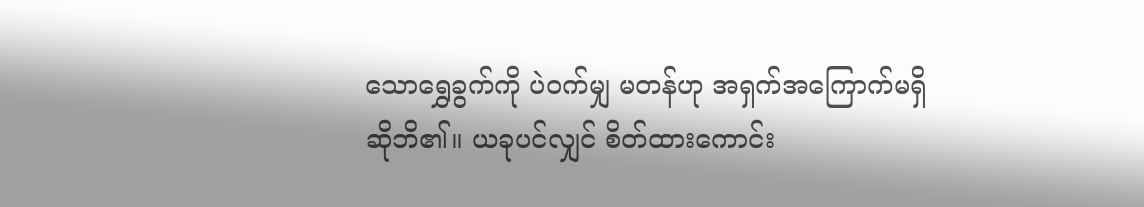သောရွှေခွက်ကို ပဲဝက်မျှ မတန်ဟု အရှက်အကြောက်မရှိ ဆိုဘိ၏။ ယခုပင်လျှင် စိတ်ထားကောင်း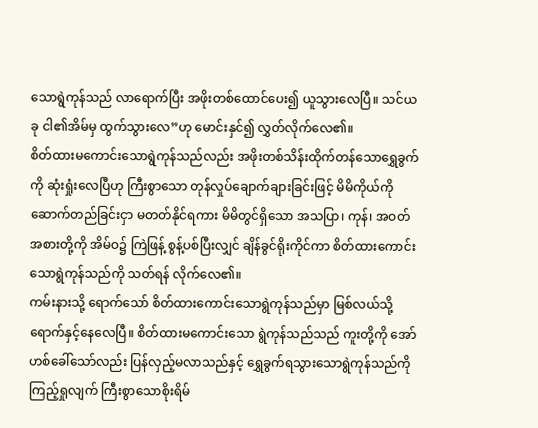သောရွဲကုန်သည် လာရောက်ပြီး အဖိုးတစ်ထောင်ပေး၍ ယူသွားလေပြီ။ သင်ယခု ငါ၏အိမ်မှ ထွက်သွားလေ”ဟု မောင်းနှင်၍ လွှတ်လိုက်လေ၏။
စိတ်ထားမကောင်းသောရွဲကုန်သည်လည်း အဖိုးတစ်သိန်းထိုက်တန်သောရွှေခွက်ကို ဆုံးရှုံးလေပြီဟု ကြီးစွာသော တုန်လှုပ်ချောက်ချားခြင်းဖြင့် မိမိကိုယ်ကို ဆောက်တည်ခြင်းငှာ မတတ်နိုင်ရကား မိမိတွင်ရှိသော အသပြာ၊ ကုန်၊ အဝတ်အစားတို့ကို အိမ်ဝ၌ ကြဲဖြန့် စွန့်ပစ်ပြီးလျှင် ချိန်ခွင်ရိုးကိုင်ကာ စိတ်ထားကောင်းသောရွဲကုန်သည်ကို သတ်ရန် လိုက်လေ၏။
ကမ်းနားသို့ ရောက်သော် စိတ်ထားကောင်းသောရွဲကုန်သည်မှာ မြစ်လယ်သို့ ရောက်နှင့်နေလေပြီ။ စိတ်ထားမကောင်းသော ရွဲကုန်သည်သည် ကူးတို့ကို အော်ဟစ်ခေါ်သော်လည်း ပြန်လှည့်မလာသည်နှင့် ရွှေခွက်ရသွားသောရွဲကုန်သည်ကို ကြည့်ရှုလျက် ကြီးစွာသောစိုးရိမ်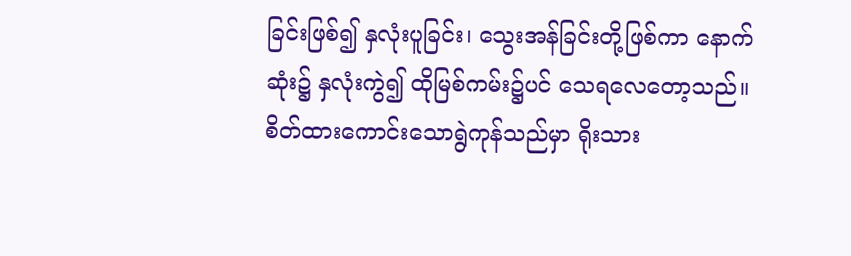ခြင်းဖြစ်၍ နှလုံးပူခြင်း၊ သွေးအန်ခြင်းတို့ဖြစ်ကာ နောက်ဆုံး၌ နှလုံးကွဲ၍ ထိုမြစ်ကမ်း၌ပင် သေရလေတော့သည်။
စိတ်ထားကောင်းသောရွဲကုန်သည်မှာ ရိုးသား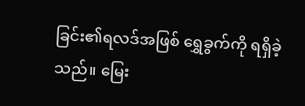ခြင်း၏ရလဒ်အဖြစ် ရွှေခွက်ကို ရရှိခဲ့သည်။ မြေး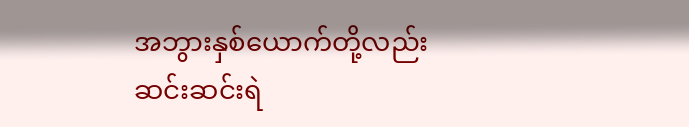အဘွားနှစ်ယောက်တို့လည်း ဆင်းဆင်းရဲ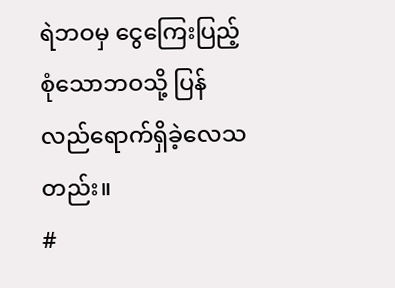ရဲဘဝမှ ငွေကြေးပြည့်စုံသောဘဝသို့ ပြန်လည်ရောက်ရှိခဲ့လေသတည်း။
#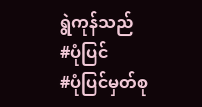ရွဲကုန်သည်
#ပုံပြင်
#ပုံပြင်မှတ်စု